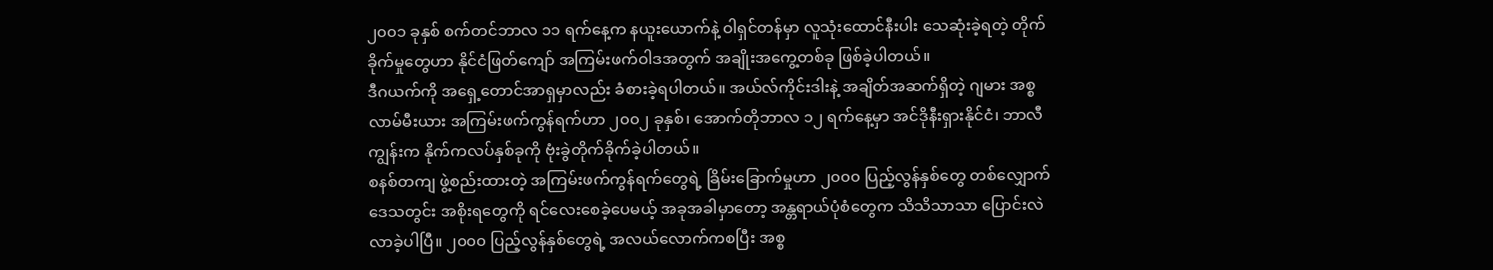၂၀၀၁ ခုနှစ် စက်တင်ဘာလ ၁၁ ရက်နေ့က နယူးယောက်နဲ့ ဝါရှင်တန်မှာ လူသုံးထောင်နီးပါး သေဆုံးခဲ့ရတဲ့ တိုက်ခိုက်မှုတွေဟာ နိုင်ငံဖြတ်ကျော် အကြမ်းဖက်ဝါဒအတွက် အချိုးအကွေ့တစ်ခု ဖြစ်ခဲ့ပါတယ်။
ဒီဂယက်ကို အရှေ့တောင်အာရှမှာလည်း ခံစားခဲ့ရပါတယ်။ အယ်လ်ကိုင်းဒါးနဲ့ အချိတ်အဆက်ရှိတဲ့ ဂျမား အစ္စလာမ်မီးယား အကြမ်းဖက်ကွန်ရက်ဟာ ၂၀၀၂ ခုနှစ်၊ အောက်တိုဘာလ ၁၂ ရက်နေ့မှာ အင်ဒိုနီးရှားနိုင်ငံ၊ ဘာလီကျွန်းက နိုက်ကလပ်နှစ်ခုကို ဗုံးခွဲတိုက်ခိုက်ခဲ့ပါတယ်။
စနစ်တကျ ဖွဲ့စည်းထားတဲ့ အကြမ်းဖက်ကွန်ရက်တွေရဲ့ ခြိမ်းခြောက်မှုဟာ ၂၀၀၀ ပြည့်လွန်နှစ်တွေ တစ်လျှောက် ဒေသတွင်း အစိုးရတွေကို ရင်လေးစေခဲ့ပေမယ့် အခုအခါမှာတော့ အန္တရာယ်ပုံစံတွေက သိသိသာသာ ပြောင်းလဲလာခဲ့ပါပြီ။ ၂၀၀၀ ပြည့်လွန်နှစ်တွေရဲ့ အလယ်လောက်ကစပြီး အစ္စ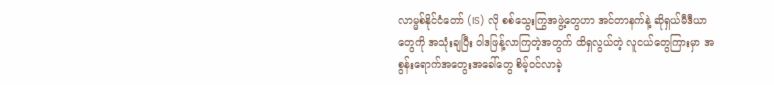လာမ္မစ်နိုင်ငံတော် (IS) လို စစ်သွေးကြွအဖွဲ့တွေဟာ အင်တာနက်နဲ့ ဆိုရှယ်မီဒီယာတွေကို အသုံးချပြီး ဝါဒဖြန့်လာကြတဲ့အတွက် ထိရှလွယ်တဲ့ လူငယ်တွေကြားမှာ အစွန်းရောက်အတွေးအခေါ်တွေ စိမ့်ဝင်လာခဲ့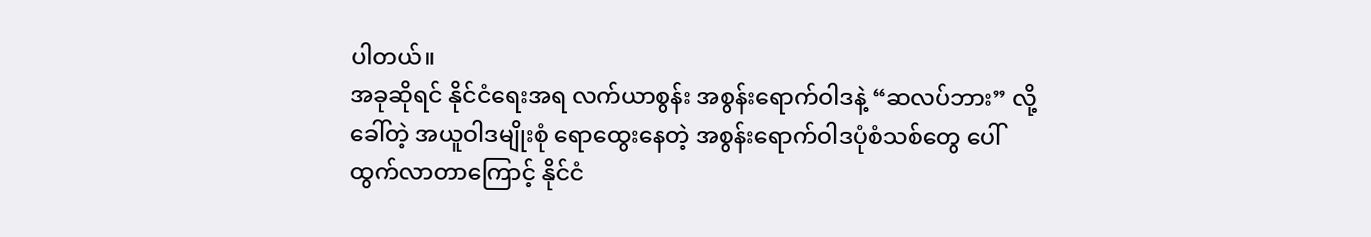ပါတယ်။
အခုဆိုရင် နိုင်ငံရေးအရ လက်ယာစွန်း အစွန်းရောက်ဝါဒနဲ့ “ဆလပ်ဘား” လို့ခေါ်တဲ့ အယူဝါဒမျိုးစုံ ရောထွေးနေတဲ့ အစွန်းရောက်ဝါဒပုံစံသစ်တွေ ပေါ်ထွက်လာတာကြောင့် နိုင်ငံ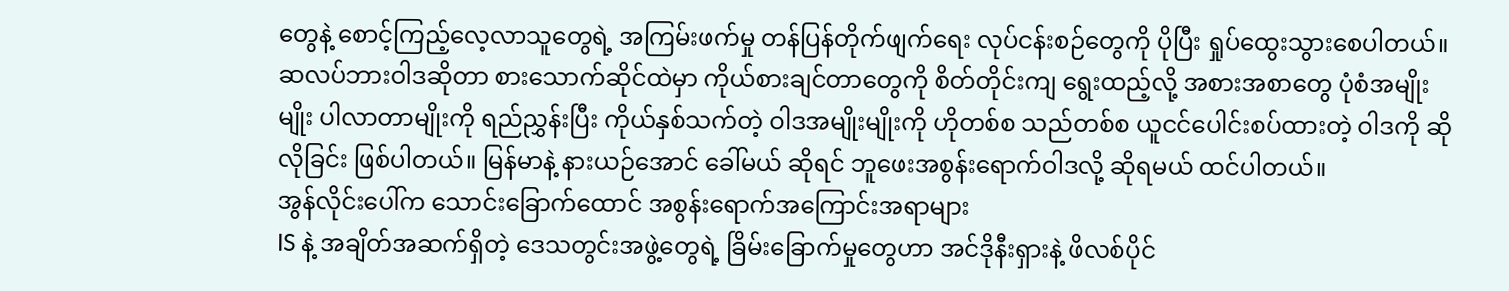တွေနဲ့ စောင့်ကြည့်လေ့လာသူတွေရဲ့ အကြမ်းဖက်မှု တန်ပြန်တိုက်ဖျက်ရေး လုပ်ငန်းစဉ်တွေကို ပိုပြီး ရှုပ်ထွေးသွားစေပါတယ်။ ဆလပ်ဘားဝါဒဆိုတာ စားသောက်ဆိုင်ထဲမှာ ကိုယ်စားချင်တာတွေကို စိတ်တိုင်းကျ ရွေးထည့်လို့ အစားအစာတွေ ပုံစံအမျိုးမျိုး ပါလာတာမျိုးကို ရည်ညွှန်းပြီး ကိုယ်နှစ်သက်တဲ့ ဝါဒအမျိုးမျိုးကို ဟိုတစ်စ သည်တစ်စ ယူငင်ပေါင်းစပ်ထားတဲ့ ဝါဒကို ဆိုလိုခြင်း ဖြစ်ပါတယ်။ မြန်မာနဲ့ နားယဉ်အောင် ခေါ်မယ် ဆိုရင် ဘူဖေးအစွန်းရောက်ဝါဒလို့ ဆိုရမယ် ထင်ပါတယ်။
အွန်လိုင်းပေါ်က သောင်းခြောက်ထောင် အစွန်းရောက်အကြောင်းအရာများ
IS နဲ့ အချိတ်အဆက်ရှိတဲ့ ဒေသတွင်းအဖွဲ့တွေရဲ့ ခြိမ်းခြောက်မှုတွေဟာ အင်ဒိုနီးရှားနဲ့ ဖိလစ်ပိုင်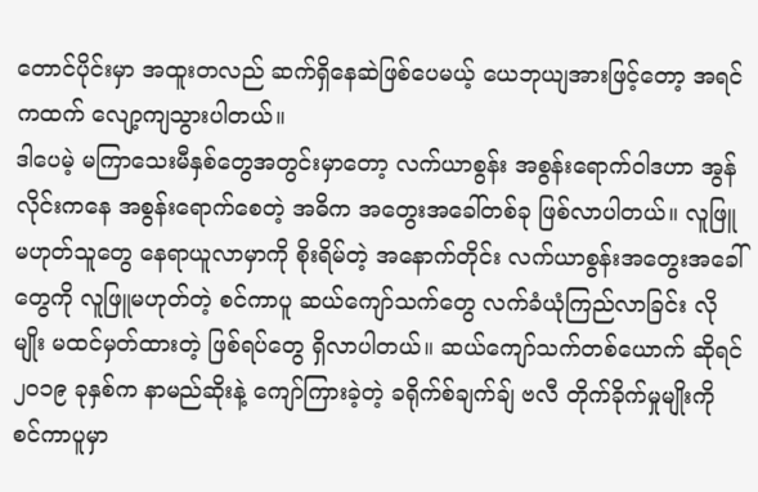တောင်ပိုင်းမှာ အထူးတလည် ဆက်ရှိနေဆဲဖြစ်ပေမယ့် ယေဘုယျအားဖြင့်တော့ အရင်ကထက် လျော့ကျသွားပါတယ်။
ဒါပေမဲ့ မကြာသေးမီနှစ်တွေအတွင်းမှာတော့ လက်ယာစွန်း အစွန်းရောက်ဝါဒဟာ အွန်လိုင်းကနေ အစွန်းရောက်စေတဲ့ အဓိက အတွေးအခေါ်တစ်ခု ဖြစ်လာပါတယ်။ လူဖြူမဟုတ်သူတွေ နေရာယူလာမှာကို စိုးရိမ်တဲ့ အနောက်တိုင်း လက်ယာစွန်းအတွေးအခေါ်တွေကို လူဖြူမဟုတ်တဲ့ စင်ကာပူ ဆယ်ကျော်သက်တွေ လက်ခံယုံကြည်လာခြင်း လိုမျိုး မထင်မှတ်ထားတဲ့ ဖြစ်ရပ်တွေ ရှိလာပါတယ်။ ဆယ်ကျော်သက်တစ်ယောက် ဆိုရင် ၂၀၁၉ ခုနှစ်က နာမည်ဆိုးနဲ့ ကျော်ကြားခဲ့တဲ့ ခရိုက်စ်ချက်ချ် ဗလီ တိုက်ခိုက်မှုမျိုးကို စင်ကာပူမှာ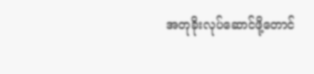အတုခိုးလုပ်ဆောင်ဖို့တောင်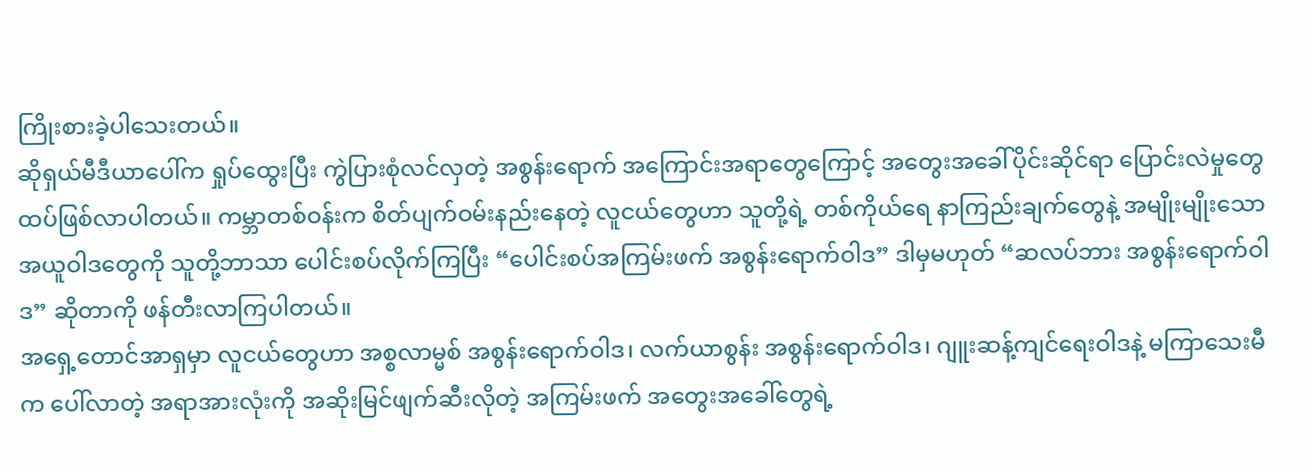ကြိုးစားခဲ့ပါသေးတယ်။
ဆိုရှယ်မီဒီယာပေါ်က ရှုပ်ထွေးပြီး ကွဲပြားစုံလင်လှတဲ့ အစွန်းရောက် အကြောင်းအရာတွေကြောင့် အတွေးအခေါ်ပိုင်းဆိုင်ရာ ပြောင်းလဲမှုတွေ ထပ်ဖြစ်လာပါတယ်။ ကမ္ဘာတစ်ဝန်းက စိတ်ပျက်ဝမ်းနည်းနေတဲ့ လူငယ်တွေဟာ သူတို့ရဲ့ တစ်ကိုယ်ရေ နာကြည်းချက်တွေနဲ့ အမျိုးမျိုးသော အယူဝါဒတွေကို သူတို့ဘာသာ ပေါင်းစပ်လိုက်ကြပြီး “ပေါင်းစပ်အကြမ်းဖက် အစွန်းရောက်ဝါဒ” ဒါမှမဟုတ် “ဆလပ်ဘား အစွန်းရောက်ဝါဒ” ဆိုတာကို ဖန်တီးလာကြပါတယ်။
အရှေ့တောင်အာရှမှာ လူငယ်တွေဟာ အစ္စလာမ္မစ် အစွန်းရောက်ဝါဒ၊ လက်ယာစွန်း အစွန်းရောက်ဝါဒ၊ ဂျူးဆန့်ကျင်ရေးဝါဒနဲ့ မကြာသေးမီက ပေါ်လာတဲ့ အရာအားလုံးကို အဆိုးမြင်ဖျက်ဆီးလိုတဲ့ အကြမ်းဖက် အတွေးအခေါ်တွေရဲ့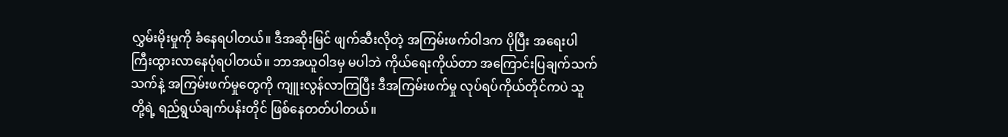လွှမ်းမိုးမှုကို ခံနေရပါတယ်။ ဒီအဆိုးမြင် ဖျက်ဆီးလိုတဲ့ အကြမ်းဖက်ဝါဒက ပိုပြီး အရေးပါ ကြီးထွားလာနေပုံရပါတယ်။ ဘာအယူဝါဒမှ မပါဘဲ ကိုယ်ရေးကိုယ်တာ အကြောင်းပြချက်သက်သက်နဲ့ အကြမ်းဖက်မှုတွေကို ကျူးလွန်လာကြပြီး ဒီအကြမ်းဖက်မှု လုပ်ရပ်ကိုယ်တိုင်ကပဲ သူတို့ရဲ့ ရည်ရွယ်ချက်ပန်းတိုင် ဖြစ်နေတတ်ပါတယ်။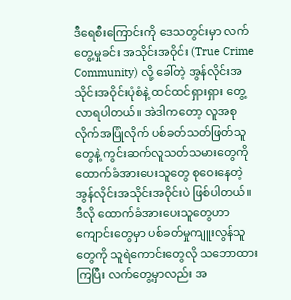ဒီရေစီးကြောင်းကို ဒေသတွင်းမှာ လက်တွေ့မှုခင်း အသိုင်းအဝိုင်း (True Crime Community) လို့ ခေါ်တဲ့ အွန်လိုင်းအသိုင်းအဝိုင်းပုံစံနဲ့ ထင်ထင်ရှားရှား တွေ့လာရပါတယ်။ အဲဒါကတော့ လူအစုလိုက်အပြုံလိုက် ပစ်ခတ်သတ်ဖြတ်သူတွေနဲ့ ကွင်းဆက်လူသတ်သမားတွေကို ထောက်ခံအားပေးသူတွေ စုဝေးနေတဲ့ အွန်လိုင်းအသိုင်းအဝိုင်းပဲ ဖြစ်ပါတယ်။
ဒီလို ထောက်ခံအားပေးသူတွေဟာ ကျောင်းတွေမှာ ပစ်ခတ်မှုကျူးလွန်သူတွေကို သူရဲကောင်းတွေလို သဘောထားကြပြီး လက်တွေ့မှာလည်း အ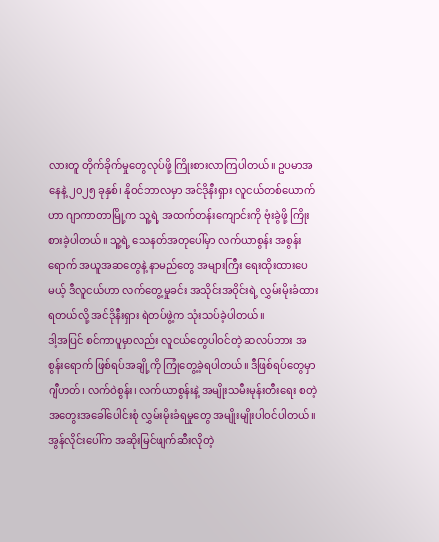လားတူ တိုက်ခိုက်မှုတွေလုပ်ဖို့ ကြိုးစားလာကြပါတယ်။ ဥပမာအနေနဲ့ ၂၀၂၅ ခုနှစ်၊ နိုဝင်ဘာလမှာ အင်ဒိုနီးရှား လူငယ်တစ်ယောက်ဟာ ဂျာကာတာမြို့က သူ့ရဲ့ အထက်တန်းကျောင်းကို ဗုံးခွဲဖို့ ကြိုးစားခဲ့ပါတယ်။ သူ့ရဲ့ သေနတ်အတုပေါ်မှာ လက်ယာစွန်း အစွန်းရောက် အယူအဆတွေနဲ့ နာမည်တွေ အများကြီး ရေးထိုးထားပေမယ့် ဒီလူငယ်ဟာ လက်တွေ့မှုခင်း အသိုင်းအဝိုင်းရဲ့ လွှမ်းမိုးခံထားရတယ်လို့ အင်ဒိုနီးရှား ရဲတပ်ဖွဲ့က သုံးသပ်ခဲ့ပါတယ်။
ဒါ့အပြင် စင်ကာပူမှာလည်း လူငယ်တွေပါဝင်တဲ့ ဆလပ်ဘား အစွန်းရောက် ဖြစ်ရပ်အချို့ကို ကြုံတွေ့ခဲ့ရပါတယ်။ ဒီဖြစ်ရပ်တွေမှာ ဂျီဟတ်၊ လက်ဝဲစွန်း၊ လက်ယာစွန်းနဲ့ အမျိုးသမီးမုန်းတီးရေး စတဲ့ အတွေးအခေါ်ပေါင်းစုံ လွှမ်းမိုးခံရမှုတွေ အမျိုးမျိုးပါဝင်ပါတယ်။ အွန်လိုင်းပေါ်က အဆိုးမြင်ဖျက်ဆီးလိုတဲ့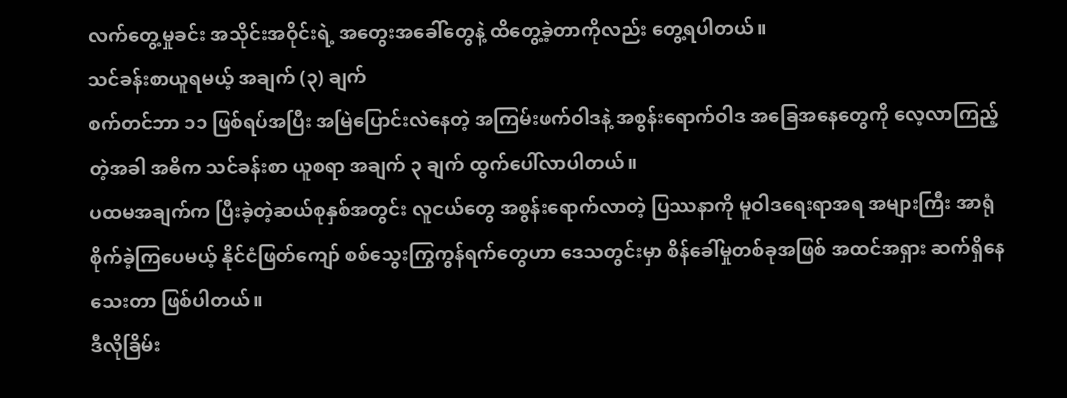လက်တွေ့မှုခင်း အသိုင်းအဝိုင်းရဲ့ အတွေးအခေါ်တွေနဲ့ ထိတွေ့ခဲ့တာကိုလည်း တွေ့ရပါတယ်။
သင်ခန်းစာယူရမယ့် အချက် (၃) ချက်
စက်တင်ဘာ ၁၁ ဖြစ်ရပ်အပြီး အမြဲပြောင်းလဲနေတဲ့ အကြမ်းဖက်ဝါဒနဲ့ အစွန်းရောက်ဝါဒ အခြေအနေတွေကို လေ့လာကြည့်တဲ့အခါ အဓိက သင်ခန်းစာ ယူစရာ အချက် ၃ ချက် ထွက်ပေါ်လာပါတယ်။
ပထမအချက်က ပြီးခဲ့တဲ့ဆယ်စုနှစ်အတွင်း လူငယ်တွေ အစွန်းရောက်လာတဲ့ ပြဿနာကို မူဝါဒရေးရာအရ အများကြီး အာရုံစိုက်ခဲ့ကြပေမယ့် နိုင်ငံဖြတ်ကျော် စစ်သွေးကြွကွန်ရက်တွေဟာ ဒေသတွင်းမှာ စိန်ခေါ်မှုတစ်ခုအဖြစ် အထင်အရှား ဆက်ရှိနေသေးတာ ဖြစ်ပါတယ်။
ဒီလိုခြိမ်း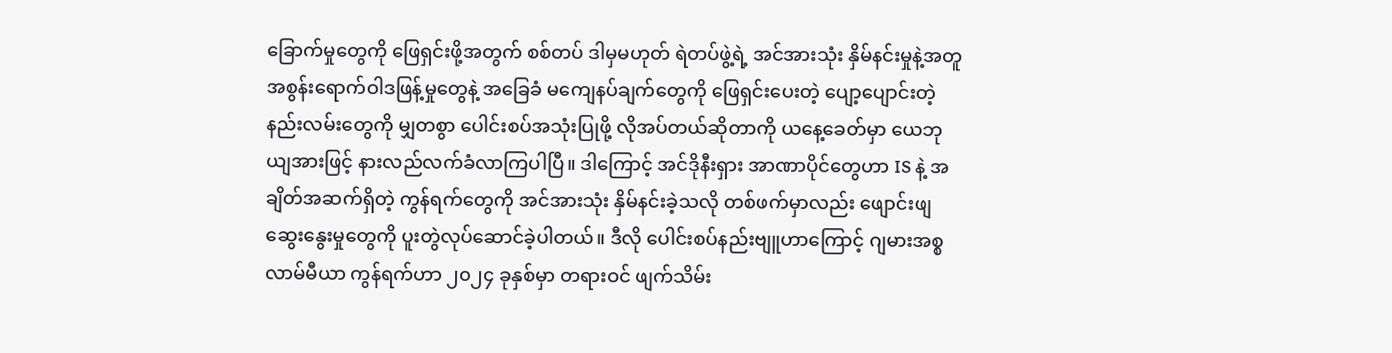ခြောက်မှုတွေကို ဖြေရှင်းဖို့အတွက် စစ်တပ် ဒါမှမဟုတ် ရဲတပ်ဖွဲ့ရဲ့ အင်အားသုံး နှိမ်နင်းမှုနဲ့အတူ အစွန်းရောက်ဝါဒဖြန့်မှုတွေနဲ့ အခြေခံ မကျေနပ်ချက်တွေကို ဖြေရှင်းပေးတဲ့ ပျော့ပျောင်းတဲ့ နည်းလမ်းတွေကို မျှတစွာ ပေါင်းစပ်အသုံးပြုဖို့ လိုအပ်တယ်ဆိုတာကို ယနေ့ခေတ်မှာ ယေဘုယျအားဖြင့် နားလည်လက်ခံလာကြပါပြီ။ ဒါကြောင့် အင်ဒိုနီးရှား အာဏာပိုင်တွေဟာ IS နဲ့ အချိတ်အဆက်ရှိတဲ့ ကွန်ရက်တွေကို အင်အားသုံး နှိမ်နင်းခဲ့သလို တစ်ဖက်မှာလည်း ဖျောင်းဖျဆွေးနွေးမှုတွေကို ပူးတွဲလုပ်ဆောင်ခဲ့ပါတယ်။ ဒီလို ပေါင်းစပ်နည်းဗျူဟာကြောင့် ဂျမားအစ္စလာမ်မီယာ ကွန်ရက်ဟာ ၂၀၂၄ ခုနှစ်မှာ တရားဝင် ဖျက်သိမ်း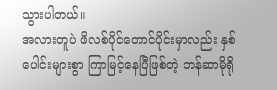သွားပါတယ်။
အလားတူပဲ ဖိလစ်ပိုင်တောင်ပိုင်းမှာလည်း နှစ်ပေါင်းများစွာ ကြာမြင့်နေပြီဖြစ်တဲ့ ဘန်ဆာမိုရို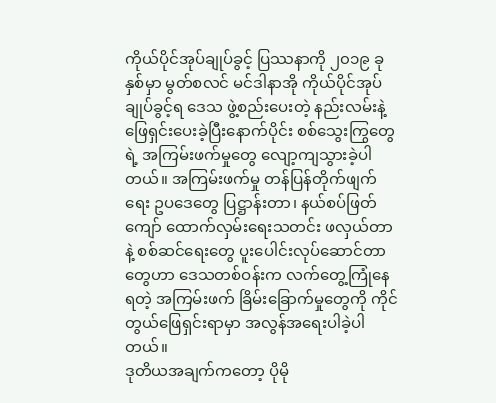ကိုယ်ပိုင်အုပ်ချုပ်ခွင့် ပြဿနာကို ၂၀၁၉ ခုနှစ်မှာ မွတ်စလင် မင်ဒါနာအို ကိုယ်ပိုင်အုပ်ချုပ်ခွင့်ရ ဒေသ ဖွဲ့စည်းပေးတဲ့ နည်းလမ်းနဲ့ ဖြေရှင်းပေးခဲ့ပြီးနောက်ပိုင်း စစ်သွေးကြွတွေရဲ့ အကြမ်းဖက်မှုတွေ လျော့ကျသွားခဲ့ပါတယ်။ အကြမ်းဖက်မှု တန်ပြန်တိုက်ဖျက်ရေး ဥပဒေတွေ ပြဋ္ဌာန်းတာ၊ နယ်စပ်ဖြတ်ကျော် ထောက်လှမ်းရေးသတင်း ဖလှယ်တာနဲ့ စစ်ဆင်ရေးတွေ ပူးပေါင်းလုပ်ဆောင်တာတွေဟာ ဒေသတစ်ဝန်းက လက်တွေ့ကြုံနေရတဲ့ အကြမ်းဖက် ခြိမ်းခြောက်မှုတွေကို ကိုင်တွယ်ဖြေရှင်းရာမှာ အလွန်အရေးပါခဲ့ပါတယ်။
ဒုတိယအချက်ကတော့ ပိုမို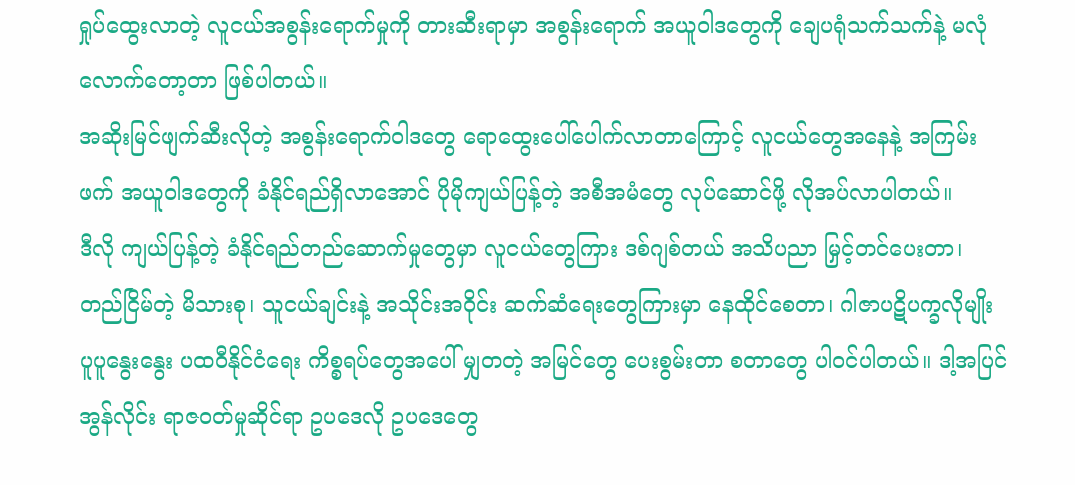ရှုပ်ထွေးလာတဲ့ လူငယ်အစွန်းရောက်မှုကို တားဆီးရာမှာ အစွန်းရောက် အယူဝါဒတွေကို ချေပရုံသက်သက်နဲ့ မလုံလောက်တော့တာ ဖြစ်ပါတယ်။
အဆိုးမြင်ဖျက်ဆီးလိုတဲ့ အစွန်းရောက်ဝါဒတွေ ရောထွေးပေါ်ပေါက်လာတာကြောင့် လူငယ်တွေအနေနဲ့ အကြမ်းဖက် အယူဝါဒတွေကို ခံနိုင်ရည်ရှိလာအောင် ပိုမိုကျယ်ပြန့်တဲ့ အစီအမံတွေ လုပ်ဆောင်ဖို့ လိုအပ်လာပါတယ်။
ဒီလို ကျယ်ပြန့်တဲ့ ခံနိုင်ရည်တည်ဆောက်မှုတွေမှာ လူငယ်တွေကြား ဒစ်ဂျစ်တယ် အသိပညာ မြှင့်တင်ပေးတာ၊ တည်ငြိမ်တဲ့ မိသားစု၊ သူငယ်ချင်းနဲ့ အသိုင်းအဝိုင်း ဆက်ဆံရေးတွေကြားမှာ နေထိုင်စေတာ၊ ဂါဇာပဋိပက္ခလိုမျိုး ပူပူနွေးနွေး ပထဝီနိုင်ငံရေး ကိစ္စရပ်တွေအပေါ် မျှတတဲ့ အမြင်တွေ ပေးစွမ်းတာ စတာတွေ ပါဝင်ပါတယ်။ ဒါ့အပြင် အွန်လိုင်း ရာဇဝတ်မှုဆိုင်ရာ ဥပဒေလို ဥပဒေတွေ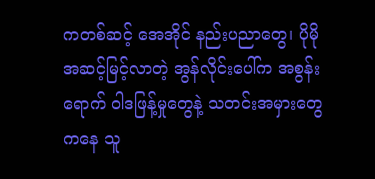ကတစ်ဆင့် အေအိုင် နည်းပညာတွေ၊ ပိုမိုအဆင့်မြင့်လာတဲ့ အွန်လိုင်းပေါ်က အစွန်းရောက် ဝါဒဖြန့်မှုတွေနဲ့ သတင်းအမှားတွေကနေ သူ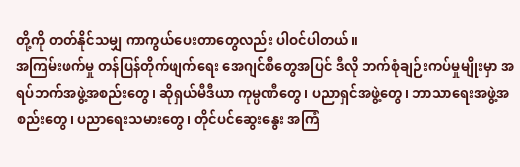တို့ကို တတ်နိုင်သမျှ ကာကွယ်ပေးတာတွေလည်း ပါဝင်ပါတယ်။
အကြမ်းဖက်မှု တန်ပြန်တိုက်ဖျက်ရေး အေဂျင်စီတွေအပြင် ဒီလို ဘက်စုံချဉ်းကပ်မှုမျိုးမှာ အရပ်ဘက်အဖွဲ့အစည်းတွေ၊ ဆိုရှယ်မီဒီယာ ကုမ္ပဏီတွေ၊ ပညာရှင်အဖွဲ့တွေ၊ ဘာသာရေးအဖွဲ့အစည်းတွေ၊ ပညာရေးသမားတွေ၊ တိုင်ပင်ဆွေးနွေး အကြံ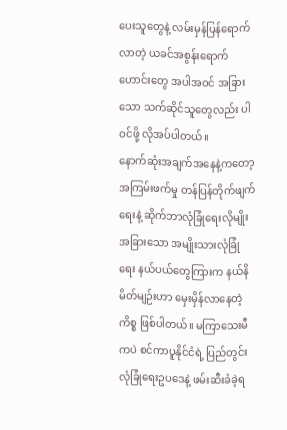ပေးသူတွေနဲ့ လမ်းမှန်ပြန်ရောက်လာတဲ့ ယခင်အစွန်းရောက်ဟောင်းတွေ အပါအဝင် အခြားသော သက်ဆိုင်သူတွေလည်း ပါဝင်ဖို့ လိုအပ်ပါတယ်။
နောက်ဆုံးအချက်အနေနဲ့ကတော့ အကြမ်းဖက်မှု တန်ပြန်တိုက်ဖျက်ရေးနဲ့ ဆိုက်ဘာလုံခြုံရေးလိုမျိုး အခြားသော အမျိုးသားလုံခြုံရေး နယ်ပယ်တွေကြားက နယ်နိမိတ်မျဉ်းဟာ မှေးမှိန်လာနေတဲ့ကိစ္စ ဖြစ်ပါတယ်။ မကြာသေးမီကပဲ စင်ကာပူနိုင်ငံရဲ့ ပြည်တွင်းလုံခြုံရေးဥပဒေနဲ့ ဖမ်းဆီးခံခဲ့ရ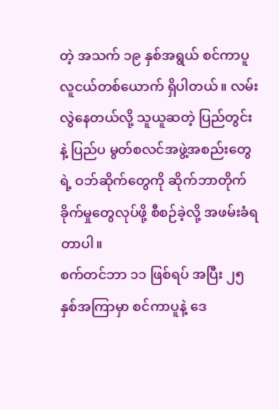တဲ့ အသက် ၁၉ နှစ်အရွယ် စင်ကာပူလူငယ်တစ်ယောက် ရှိပါတယ်။ လမ်းလွဲနေတယ်လို့ သူယူဆတဲ့ ပြည်တွင်းနဲ့ ပြည်ပ မွတ်စလင်အဖွဲ့အစည်းတွေရဲ့ ဝဘ်ဆိုက်တွေကို ဆိုက်ဘာတိုက်ခိုက်မှုတွေလုပ်ဖို့ စီစဉ်ခဲ့လို့ အဖမ်းခံရတာပါ။
စက်တင်ဘာ ၁၁ ဖြစ်ရပ် အပြီး ၂၅ နှစ်အကြာမှာ စင်ကာပူနဲ့ ဒေ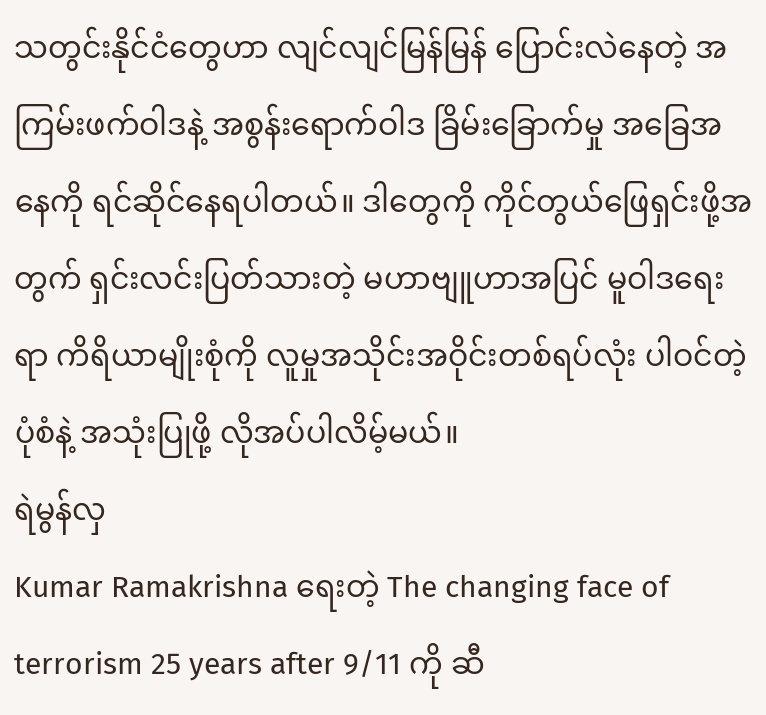သတွင်းနိုင်ငံတွေဟာ လျင်လျင်မြန်မြန် ပြောင်းလဲနေတဲ့ အကြမ်းဖက်ဝါဒနဲ့ အစွန်းရောက်ဝါဒ ခြိမ်းခြောက်မှု အခြေအနေကို ရင်ဆိုင်နေရပါတယ်။ ဒါတွေကို ကိုင်တွယ်ဖြေရှင်းဖို့အတွက် ရှင်းလင်းပြတ်သားတဲ့ မဟာဗျူဟာအပြင် မူဝါဒရေးရာ ကိရိယာမျိုးစုံကို လူမှုအသိုင်းအဝိုင်းတစ်ရပ်လုံး ပါဝင်တဲ့ပုံစံနဲ့ အသုံးပြုဖို့ လိုအပ်ပါလိမ့်မယ်။
ရဲမွန်လှ
Kumar Ramakrishna ရေးတဲ့ The changing face of terrorism 25 years after 9/11 ကို ဆီ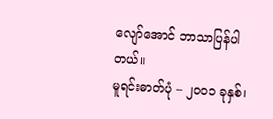လျော်အောင် ဘာသာပြန်ပါတယ်။
မူရင်းဓာတ်ပုံ – ၂၀၀၁ ခုနှစ်၊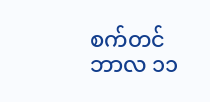စက်တင်ဘာလ ၁၁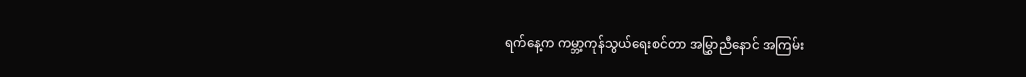ရက်နေ့က ကမ္ဘာ့ကုန်သွယ်ရေးစင်တာ အမြွှာညီနောင် အကြမ်း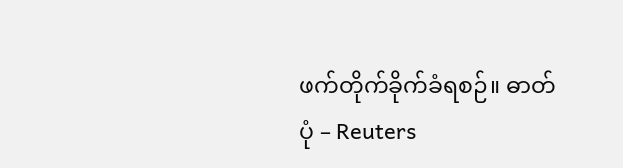ဖက်တိုက်ခိုက်ခံရစဉ်။ ဓာတ်ပုံ – Reuters